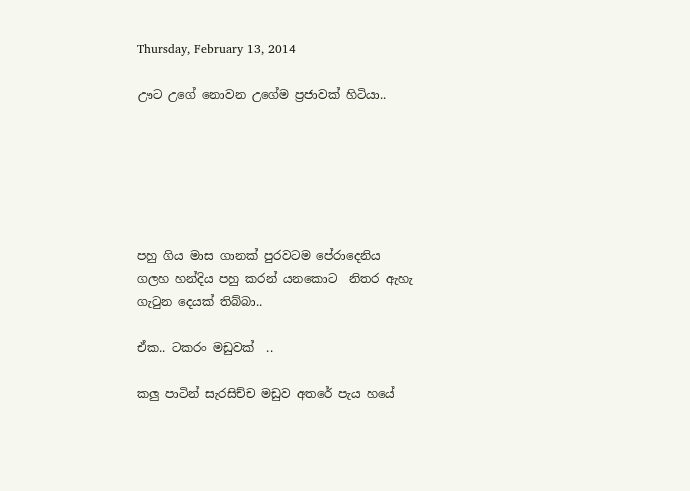Thursday, February 13, 2014

ඌට උගේ නොවන උගේම ප්‍රජාවක් හිටියා..






පහු ගිය මාස ගානක් පුරවටම පේරාදෙනිය ගලහ හන්දිය පහු කරන් යනකොට  නිතර ඇහැ ගැටුන දෙයක් තිබ්බා..

ඒක.. ටකරං මඩුවක්  ..

කලු පාටින් සැරසිච්ච මඩුව අතරේ පැය හයේ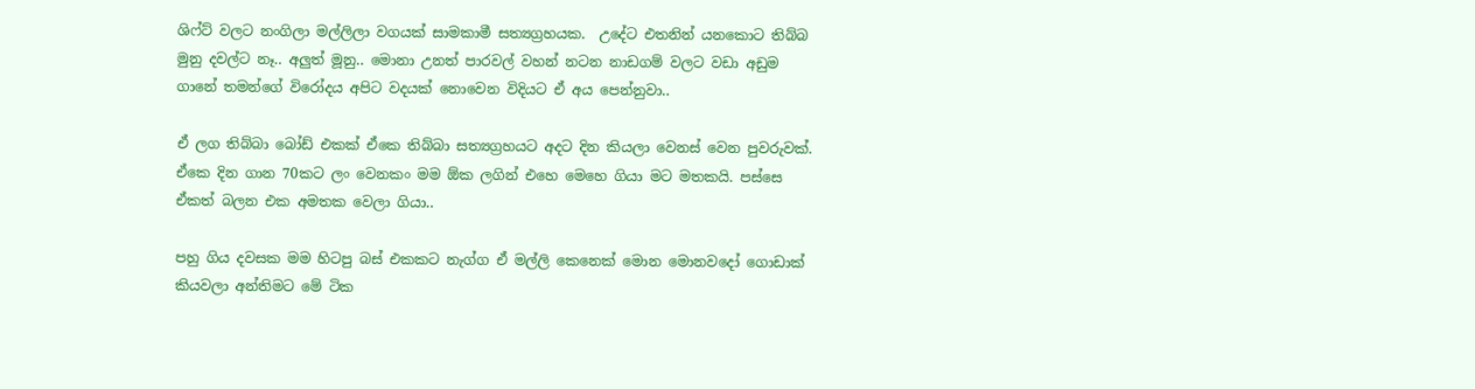ශිෆ්ට් වලට නංගිලා මල්ලිලා වගයක් සාමකාමී සත්‍යග්‍රහයක.  උදේට එතනින් යනකොට තිබ්බ මුනු දවල්ට නෑ.. අලුත් මූනු.. මොනා උනත් පාරවල් වහන් නටන නාඩගම් වලට වඩා අඩුම ගානේ තමන්ගේ විරෝදය අපිට වදයක් නොවෙන විදියට ඒ අය පෙන්නුවා..

ඒ ලග තිබ්බා බෝඩ් එකක් ඒකෙ තිබ්බා සත්‍යග්‍රහයට අදට දින කියලා වෙනස් වෙන පුවරුවක්. ඒකෙ දින ගාන 70කට ලං වෙනකං මම ඕක ලගින් එහෙ මෙහෙ ගියා මට මතකයි. පස්සෙ ඒකත් බලන එක අමතක වෙලා ගියා..

පහු ගිය දවසක මම හිටපු බස් එකකට නැග්ග ඒ මල්ලි කෙනෙක් මොන මොනවදෝ ගොඩාක් කියවලා අන්තිමට මේ ටික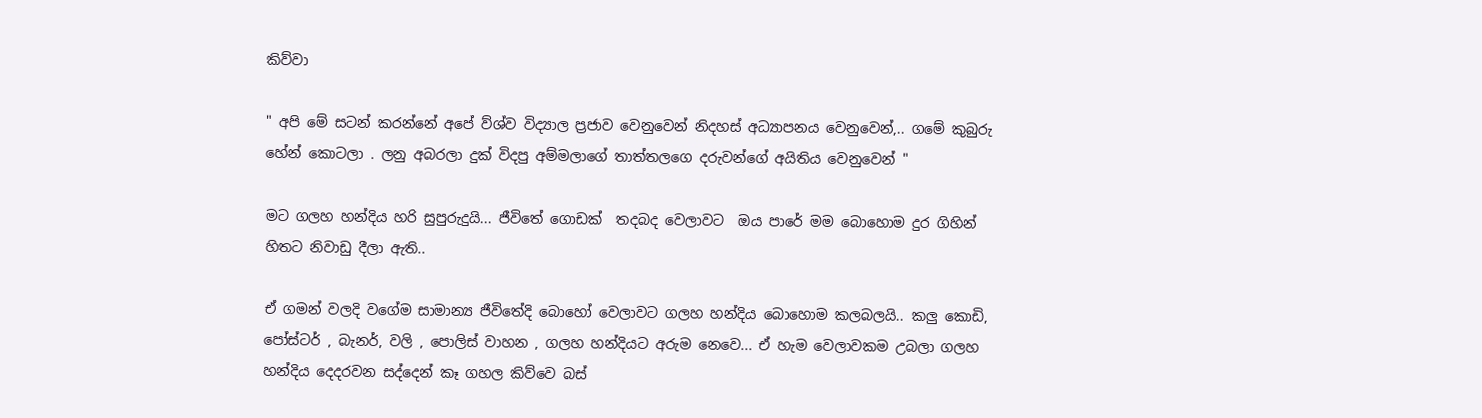කිව්වා

" අපි මේ සටන් කරන්නේ අපේ ව්ශ්ව විද්‍යාල ප්‍රජාව වෙනුවෙන් නිදහස් අධ්‍යාපනය වෙනුවෙන්,.. ගමේ කුබුරු හේන් කොටලා . ලනු අබරලා දුක් විදපු අම්මලාගේ තාත්තලගෙ දරුවන්ගේ අයිතිය වෙනුවෙන් "

මට ගලහ හන්දිය හරි සුපුරුදුයි... ජීවිතේ ගොඩක්  තදබද වෙලාවට  ඔය පාරේ මම බොහොම දුර ගිහින් හිතට නිවාඩු දීලා ඇති..

ඒ ගමන් වලදි වගේම සාමාන්‍ය ජීවිතේදි බොහෝ වෙලාවට ගලහ හන්දිය බොහොම කලබලයි.. කලු කොඩි, පෝස්ටර් , බැනර්, වලි , පොලිස් වාහන , ගලහ හන්දියට අරුම නෙවෙ... ඒ හැම වෙලාවකම උබලා ගලහ හන්දිය දෙදරවන සද්දෙන් කෑ ගහල කිව්වෙ බස්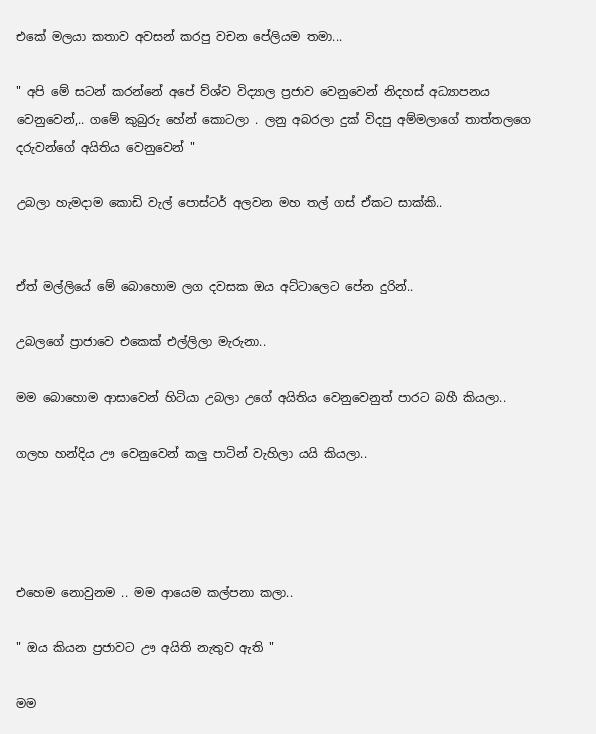එකේ මලයා කතාව අවසන් කරපු වචන පේලියම තමා...

" අපි මේ සටන් කරන්නේ අපේ ව්ශ්ව විද්‍යාල ප්‍රජාව වෙනුවෙන් නිදහස් අධ්‍යාපනය වෙනුවෙන්,.. ගමේ කුබුරු හේන් කොටලා . ලනු අබරලා දුක් විදපු අම්මලාගේ තාත්තලගෙ දරුවන්ගේ අයිතිය වෙනුවෙන් "

උබලා හැමදාම කොඩි වැල් පොස්ටර් අලවන මහ තල් ගස් ඒකට සාක්කි..


ඒත් මල්ලියේ මේ බොහොම ලග දවසක ඔය අට්ටාලෙට පේන දුරින්..

උබලගේ ප්‍රාජාවෙ එකෙක් එල්ලිලා මැරුනා..

මම බොහොම ආසාවෙන් හිටියා උබලා උගේ අයිතිය වෙනුවෙනුත් පාරට බහී කියලා..

ගලහ හන්දිය ඌ වෙනුවෙන් කලු පාටින් වැහිලා යයි කියලා..




එහෙම නොවුනම .. මම ආයෙම කල්පනා කලා..

" ඔය කියන ප්‍රජාවට ඌ අයිති නැතුව ඇති "

මම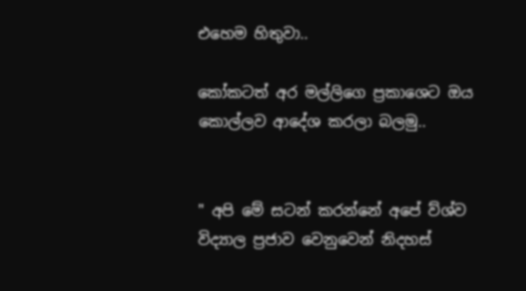එහෙම හිතුවා..

කෝකටත් අර මල්ලිගෙ ප්‍රකාශෙට ඔය කොල්ලව ආදේශ කරලා බලමු..


" අපි මේ සටන් කරන්නේ අපේ ව්ශ්ව විද්‍යාල ප්‍රජාව වෙනුවෙන් නිදහස්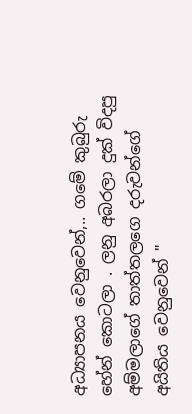අධ්‍යාපනය වෙනුවෙන්,.. ගමේ කුබුරු හේන් කොටලා . ලනු අබරලා දුක් විදපු අම්මලාගේ තාත්තලගෙ දරුවන්ගේ අයිතිය වෙනුවෙන් "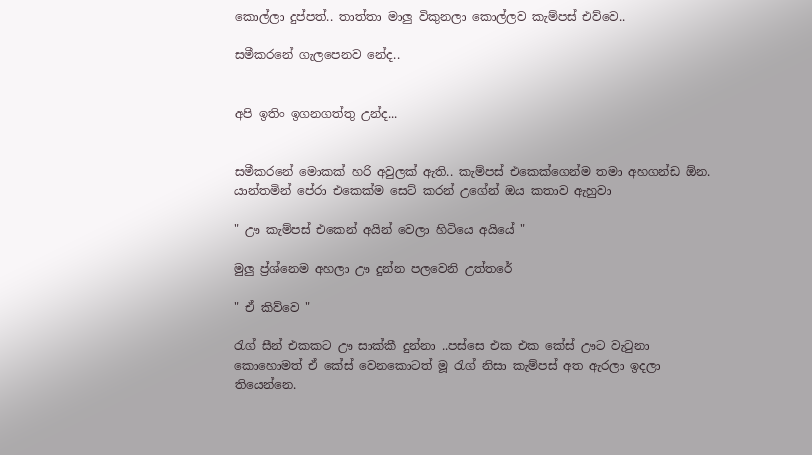කොල්ලා දුප්පත්.. තාත්තා මාලු විකුනලා කොල්ලව කැම්පස් එව්වෙ..

සමීකරනේ ගැලපෙනව නේද..


අපි ඉතිං ඉගනගත්තු උන්ද...


සමීකරනේ මොකක් හරි අවුලක් ඇති.. කැම්පස් එකෙක්ගෙන්ම තමා අහගන්ඩ ඕන. යාන්තමින් පේරා එකෙක්ම සෙට් කරන් උගේන් ඔය කතාව ඇහුවා

" ඌ කැම්පස් එකෙන් අයින් වෙලා හිටියෙ අයියේ "

මුලු ප්‍ර්ශ්නෙම අහලා ඌ දුන්න පලවෙනි උත්තරේ

" ඒ කිව්වෙ "

රැග් සීන් එකකට ඌ සාක්කී දුන්නා ..පස්සෙ එක එක කේස් ඌට වැටුනා  කොහොමත් ඒ කේස් වෙනකොටත් මූ රැග් නිසා කැම්පස් අත ඇරලා ඉදලා තියෙන්නෙ.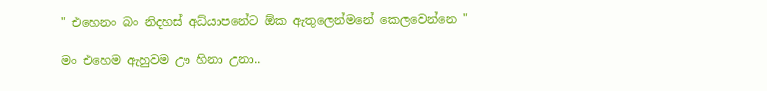" එහෙනං බං නිදහස් අධ්යාපනේට ඕක ඇතුලෙන්මනේ කෙලවෙන්නෙ "

මං එහෙම ඇහුවම ඌ හිනා උනා..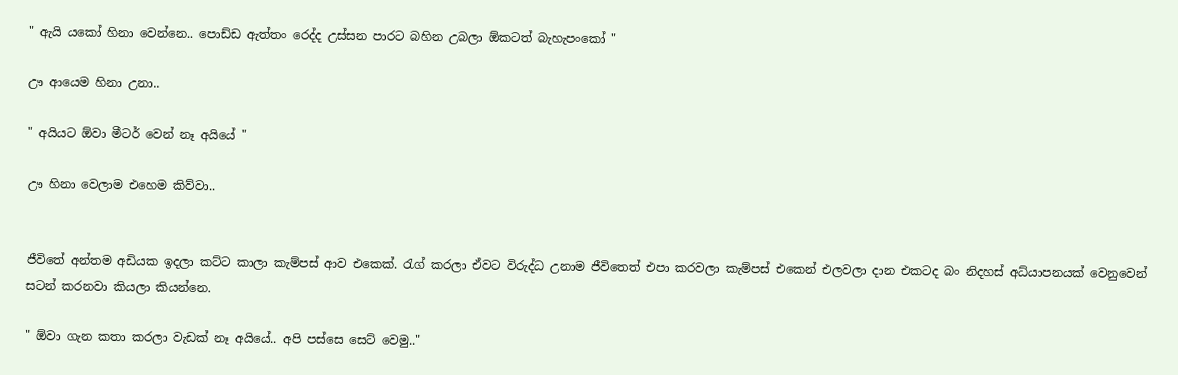" ඇයි යකෝ හිනා වෙන්නෙ.. පොඩ්ඩ ඇත්තං රෙද්ද උස්සන පාරට බහින උබලා ඕකටත් බැහැපංකෝ "

ඌ ආයෙම හිනා උනා..

" අයියට ඕවා මීටර් වෙන් නෑ අයියේ "

ඌ හිනා වෙලාම එහෙම කිව්වා..


ජීවිතේ අන්තම අඩියක ඉදලා කට්ට කාලා කැම්පස් ආව එකෙක්. රැග් කරලා ඒවට විරුද්ධ උනාම ජීවිතෙත් එපා කරවලා කැම්පස් එකෙන් එලවලා දාන එකටද බං නිදහස් අධ්යාපනයක් වෙනුවෙන් සටන් කරනවා කියලා කියන්නෙ.

" ඕවා ගැන කතා කරලා වැඩක් නෑ අයියේ.. අපි පස්සෙ සෙට් වෙමු.."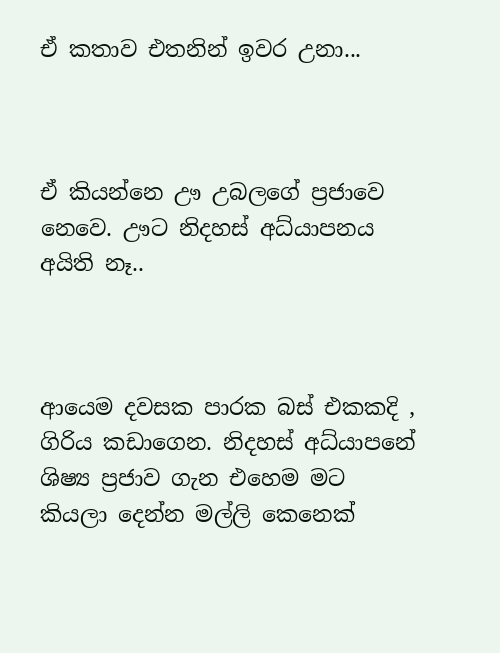ඒ කතාව එතනින් ඉවර උනා...



ඒ කියන්නෙ ඌ උබලගේ ප්‍රජාවෙ නෙවෙ. ඌට නිදහස් අධ්යාපනය අයිති නෑ..



ආයෙම දවසක පාරක බස් එකකදි , ගිරිය කඩාගෙන. නිදහස් අධ්යාපනේ ශිෂ්‍ය ප්‍රජාව ගැන එහෙම මට කියලා දෙන්න මල්ලි කෙනෙක්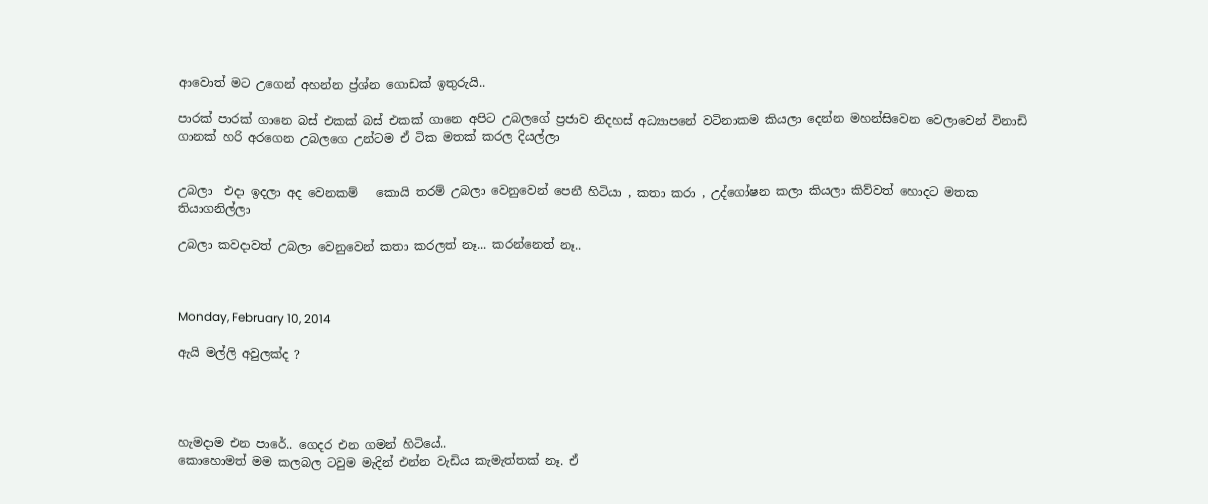ආවොත් මට උගෙන් අහන්න ප්‍ර්ශ්න ගොඩක් ඉතුරුයි..

පාරක් පාරක් ගානෙ බස් එකක් බස් එකක් ගානෙ අපිට උබලගේ ප්‍රජාව නිදහස් අධ්‍යාපනේ වටිනාකම කියලා දෙන්න මහන්සිවෙන වෙලාවෙන් විනාඩි ගානක් හරි අරගෙන උබලගෙ උන්ටම ඒ ටික මතක් කරල දියල්ලා


උබලා  එදා ඉදලා අද වෙනකම්   කොයි තරම් උබලා වෙනුවෙන් පෙනී හිටියා , කතා කරා , උද්ගෝෂන කලා කියලා කිව්වත් හොදට මතක තියාගනිල්ලා

උබලා කවදාවත් උබලා වෙනුවෙන් කතා කරලත් නෑ... කරන්නෙත් නෑ..



Monday, February 10, 2014

ඇයි මල්ලි අවුලක්ද ?




හැමදාම එන පාරේ.. ගෙදර එන ගමන් හිටියේ..
කොහොමත් මම කලබල ටවුම මැදින් එන්න වැඩිය කැමැත්තක් නෑ. ඒ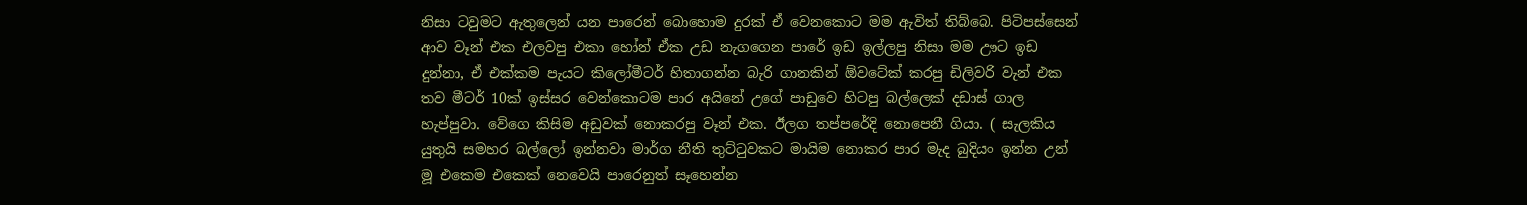නිසා ටවුමට ඇතුලෙන් යන පාරෙන් බොහොම දුරක් ඒ වෙනකොට මම ඇවිත් තිබ්බෙ. පිටිපස්සෙන් ආව වෑන් එක එලවපු එකා හෝන් ඒක උඩ නැගගෙන පාරේ ඉඩ ඉල්ලපු නිසා මම ඌට ඉඩ දුන්නා, ඒ එක්කම පැයට කිලෝමීටර් හිතාගන්න බැරි ගානකින් ඕවටේක් කරපු ඩිලිවරි වැන් එක තව මීටර් 10ක් ඉස්සර වෙන්කොටම පාර අයිනේ උගේ පාඩුවෙ හිටපු බල්ලෙක් දඩාස් ගාල හැප්පුවා. වේගෙ කිසිම අඩුවක් නොකරපු වෑන් එක. ඊලග තප්පරේදි නොපෙනී ගියා. ( සැලකිය යුතුයි සමහර බල්ලෝ ඉන්නවා මාර්ග නීති තුට්ටුවකට මායිම නොකර පාර මැද බුදියං ඉන්න උන් මූ එකෙම එකෙක් නෙවෙයි පාරෙනුත් සෑහෙන්න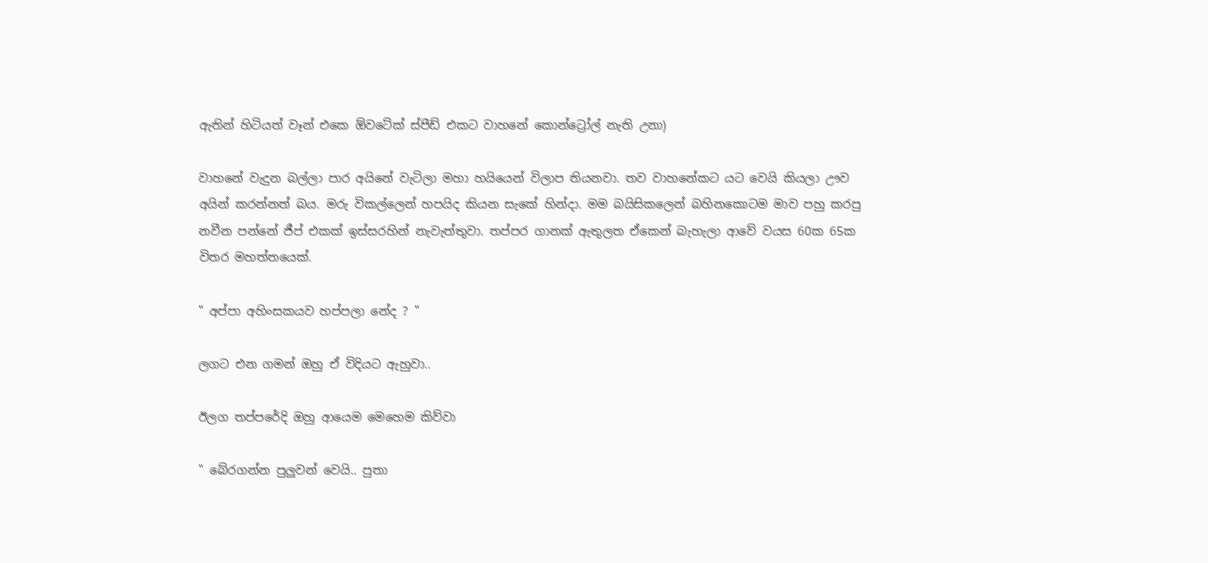ඇතින් හිටියත් වෑන් එකෙ ඕවටේක් ස්පීඩ් එකට වාහනේ කොන්ට්‍රෝල් නැති උනා)

වාහනේ වැදුන බල්ලා පාර අයිනේ වැටිලා මහා හයියෙන් විලාප තියනවා. තව වාහනේකට යට වෙයි කියලා ඌව අයින් කරන්නත් බය. මරු විකල්ලෙන් හපයිද කියන සැකේ හින්දා. මම බයිසිකලෙන් බහිනකොටම මාව පහු කරපු නවීන පන්නේ ජීප් එකක් ඉස්සරහින් නැවැත්තුවා. තප්පර ගානක් ඇතුලත ඒකෙන් බැහැලා ආවේ වයස 60ක 65ක විතර මහත්තයෙක්.

" අප්පා අහිංසකයව හප්පලා නේද ? "

ලගට එන ගමන් ඔහු ඒ විදියට ඇහුවා..

ඊලග තප්පරේදි ඔහු ආයෙම මෙහෙම කිව්වා

" බේරගන්න පුලුවන් වෙයි.. පුතා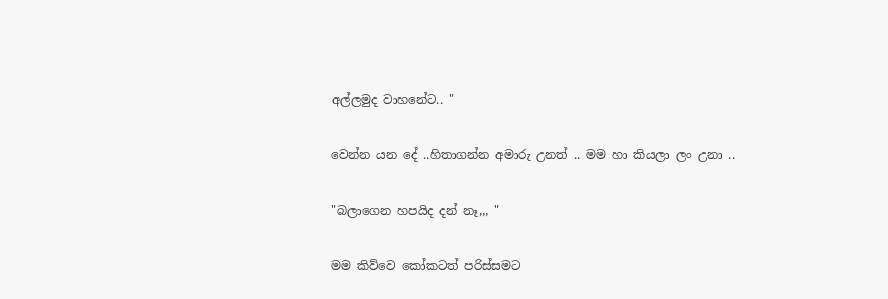අල්ලමුද වාහනේට.. "

වෙන්න යන දේ ..හිතාගන්න අමාරු උනත් .. මම හා කියලා ලං උනා ..

"බලාගෙන හපයිද දන් නෑ,,, "

මම කිව්වෙ කෝකටත් පරිස්සමට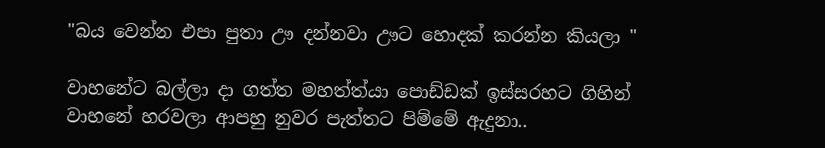"බය වෙන්න එපා පුතා ඌ දන්නවා ඌට හොදක් කරන්න කියලා "

වාහනේට බල්ලා දා ගත්ත මහත්ත්යා පොඩ්ඩක් ඉස්සරහට ගිහින් වාහනේ හරවලා ආපහු නුවර පැත්තට පිම්මේ ඇදුනා..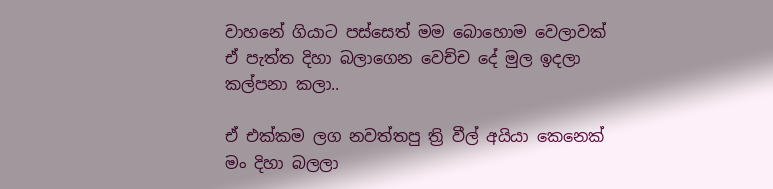වාහනේ ගියාට පස්සෙත් මම බොහොම වෙලාවක් ඒ පැත්ත දිහා බලාගෙන වෙච්ච දේ මුල ඉදලා කල්පනා කලා..

ඒ එක්කම ලග නවත්තපු ත්‍රි වීල් අයියා කෙනෙක් මං දිහා බලලා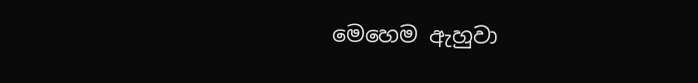මෙහෙම ඇහුවා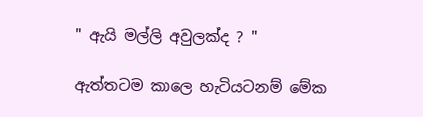" ඇයි මල්ලි අවුලක්ද ? "

ඇත්තටම කාලෙ හැටියටනම් මේක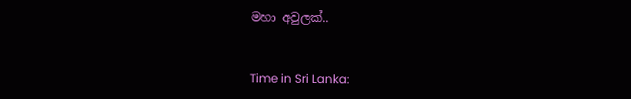මහා අවුලක්..


Time in Sri Lanka: